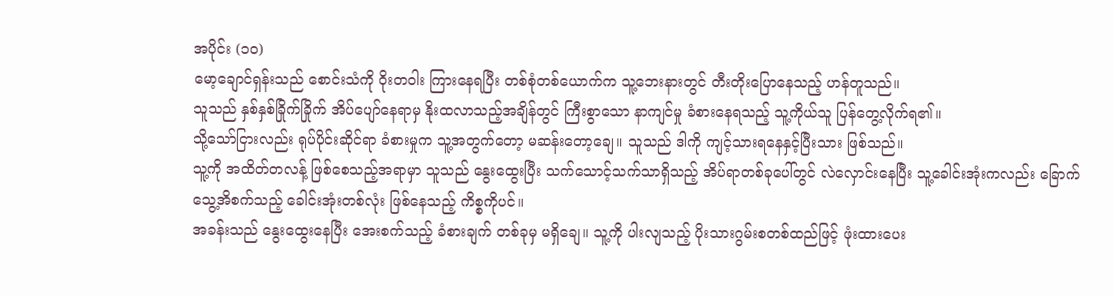အပိုင်း (၁၀)
မော့ချောင်ရှန်းသည် စောင်းသံကို ဝိုးတဝါး ကြားနေရပြီး တစ်စုံတစ်ယောက်က သူ့ဘေးနားတွင် တီးတိုးပြောနေသည့် ဟန်တူသည်။
သူသည် နှစ်နှစ်ခြိုက်ခြိုက် အိပ်ပျော်နေရာမှ နိုးထလာသည့်အချိန်တွင် ကြီးစွာသော နာကျင်မှု ခံစားနေရသည့် သူ့ကိုယ်သူ ပြန်တွေ့လိုက်ရ၏။
သို့သော်ငြားလည်း ရုပ်ပိုင်းဆိုင်ရာ ခံစားမှုက သူ့အတွက်တော့ မဆန်းတော့ချေ။ သူသည် ဒါကို ကျင့်သားရနေနှင့်ပြီးသား ဖြစ်သည်။
သူ့ကို အထိတ်တလန့် ဖြစ်စေသည့်အရာမှာ သူသည် နွေးထွေးပြီး သက်သောင့်သက်သာရှိသည့် အိပ်ရာတစ်ခုပေါ်တွင် လဲလှောင်းနေပြီး သူ့ခေါင်းအုံးကလည်း ခြောက်သွေ့အိစက်သည့် ခေါင်းအုံးတစ်လုံး ဖြစ်နေသည့် ကိစ္စကိုပင်။
အခန်းသည် နွေးထွေးနေပြီး အေးစက်သည့် ခံစားချက် တစ်ခုမှ မရှိချေ။ သူ့ကို ပါးလျသည့် ပိုးသားဂွမ်းစတစ်ထည်ဖြင့် ဖုံးထားပေး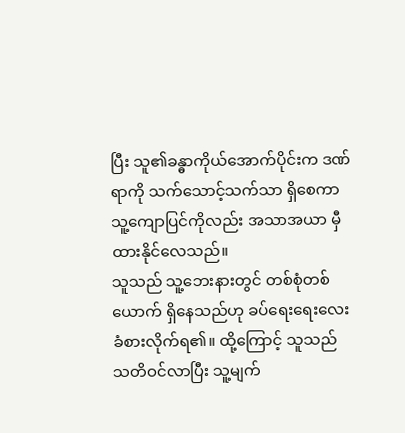ပြီး သူ၏ခန္ဓာကိုယ်အောက်ပိုင်းက ဒဏ်ရာကို သက်သောင့်သက်သာ ရှိစေကာ သူ့ကျောပြင်ကိုလည်း အသာအယာ မှီထားနိုင်လေသည်။
သူသည် သူ့ဘေးနားတွင် တစ်စုံတစ်ယောက် ရှိနေသည်ဟု ခပ်ရေးရေးလေး ခံစားလိုက်ရ၏။ ထို့ကြောင့် သူသည် သတိဝင်လာပြီး သူ့မျက်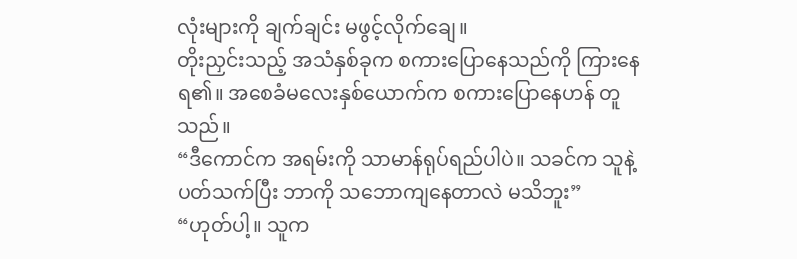လုံးများကို ချက်ချင်း မဖွင့်လိုက်ချေ။
တိုးညှင်းသည့် အသံနှစ်ခုက စကားပြောနေသည်ကို ကြားနေရ၏။ အစေခံမလေးနှစ်ယောက်က စကားပြောနေဟန် တူသည်။
“ဒီကောင်က အရမ်းကို သာမာန်ရုပ်ရည်ပါပဲ။ သခင်က သူနဲ့ပတ်သက်ပြီး ဘာကို သဘောကျနေတာလဲ မသိဘူး”
“ဟုတ်ပါ့။ သူက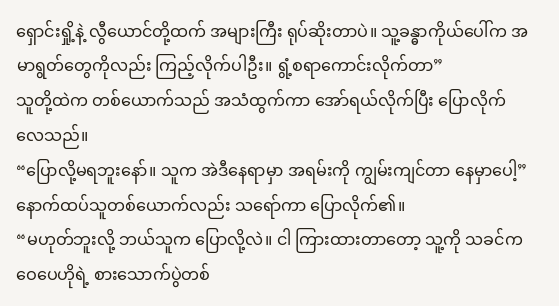ရှောင်းရှို့နဲ့ လွီယောင်တို့ထက် အများကြီး ရုပ်ဆိုးတာပဲ။ သူ့ခန္ဓာကိုယ်ပေါ်က အမာရွတ်တွေကိုလည်း ကြည့်လိုက်ပါဦး။ ရွံ့စရာကောင်းလိုက်တာ”
သူတို့ထဲက တစ်ယောက်သည် အသံထွက်ကာ အော်ရယ်လိုက်ပြီး ပြောလိုက်လေသည်။
“ပြောလို့မရဘူးနော်။ သူက အဲဒီနေရာမှာ အရမ်းကို ကျွမ်းကျင်တာ နေမှာပေါ့”
နောက်ထပ်သူတစ်ယောက်လည်း သရော်ကာ ပြောလိုက်၏။
“မဟုတ်ဘူးလို့ ဘယ်သူက ပြောလို့လဲ။ ငါ ကြားထားတာတော့ သူ့ကို သခင်က ဝေပေဟိုရဲ့ စားသောက်ပွဲတစ်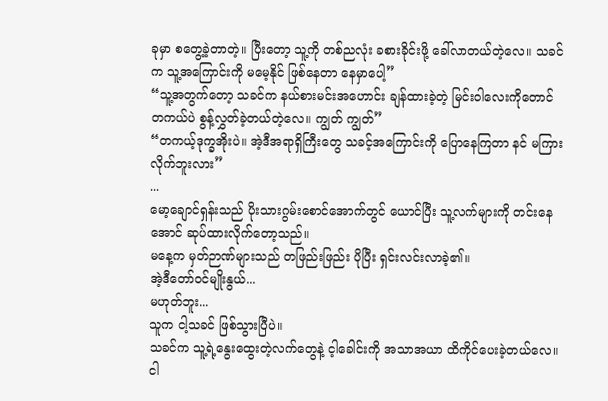ခုမှာ စတွေ့ခဲ့တာတဲ့။ ပြီးတော့ သူ့ကို တစ်ညလုံး ခစားခိုင်းဖို့ ခေါ်လာတယ်တဲ့လေ။ သခင်က သူ့အကြောင်းကို မမေ့နိုင် ဖြစ်နေတာ နေမှာပေါ့”
“သူ့အတွက်တော့ သခင်က နယ်စားမင်းအဟောင်း ချန်ထားခဲ့တဲ့ မြင်းဝါလေးကိုတောင် တကယ်ပဲ စွန့်လွှတ်ခဲ့တယ်တဲ့လေ။ ကျွတ် ကျွတ်”
“တကယ့်ဒုက္ခအိုးပဲ။ အဲ့ဒီအရာရှိကြီးတွေ သခင့်အကြောင်းကို ပြောနေကြတာ နင် မကြားလိုက်ဘူးလား”
...
မော့ချောင်ရှန်းသည် ပိုးသားဂွမ်းစောင်အောက်တွင် ယောင်ပြီး သူ့လက်များကို တင်းနေအောင် ဆုပ်ထားလိုက်တော့သည်။
မနေ့က မှတ်ဉာဏ်များသည် တဖြည်းဖြည်း ပိုပြီး ရှင်းလင်းလာခဲ့၏။
အဲ့ဒီတော်ဝင်မျိုးနွယ်...
မဟုတ်ဘူး...
သူက ငါ့သခင် ဖြစ်သွားပြီပဲ။
သခင်က သူ့ရဲ့နွေးထွေးတဲ့လက်တွေနဲ့ င့ါခေါင်းကို အသာအယာ ထိကိုင်ပေးခဲ့တယ်လေ။
ငါ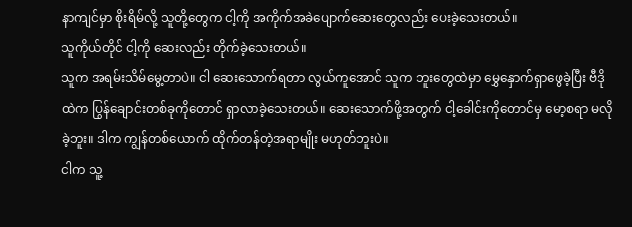နာကျင်မှာ စိုးရိမ်လို့ သူတို့တွေက ငါ့ကို အကိုက်အခဲပျောက်ဆေးတွေလည်း ပေးခဲ့သေးတယ်။
သူကိုယ်တိုင် ငါ့ကို ဆေးလည်း တိုက်ခဲ့သေးတယ်။
သူက အရမ်းသိမ်မွေ့တာပဲ။ ငါ ဆေးသောက်ရတာ လွယ်ကူအောင် သူက ဘူးတွေထဲမှာ မွှေနှောက်ရှာဖွေခဲ့ပြီး ဗီဒိုထဲက ပြွန်ချောင်းတစ်ခုကိုတောင် ရှာလာခဲ့သေးတယ်။ ဆေးသောက်ဖို့အတွက် ငါ့ခေါင်းကိုတောင်မှ မော့စရာ မလိုခဲ့ဘူး။ ဒါက ကျွန်တစ်ယောက် ထိုက်တန်တဲ့အရာမျိုး မဟုတ်ဘူးပဲ။
ငါက သူ့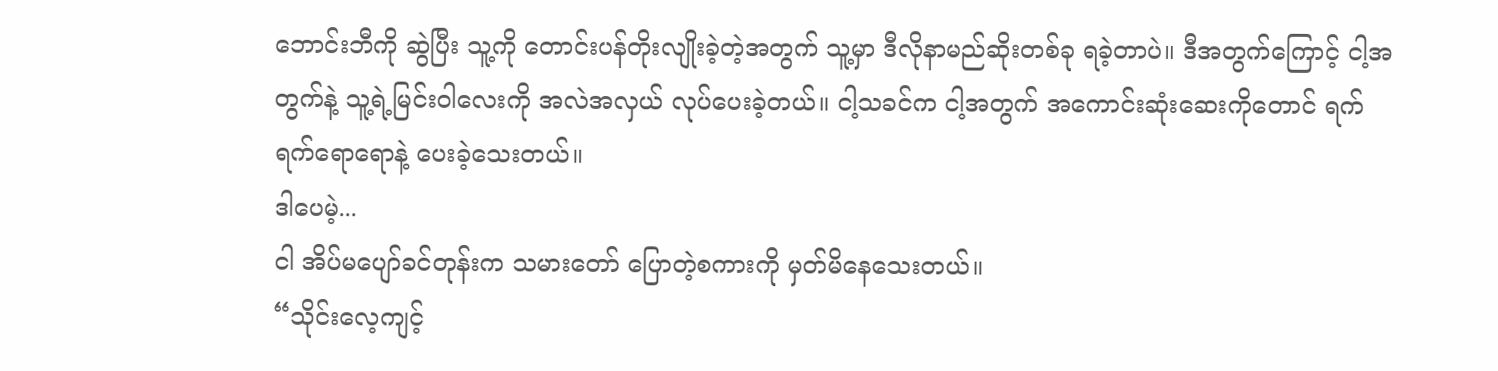ဘောင်းဘီကို ဆွဲပြီး သူ့ကို တောင်းပန်တိုးလျိုးခဲ့တဲ့အတွက် သူ့မှာ ဒီလိုနာမည်ဆိုးတစ်ခု ရခဲ့တာပဲ။ ဒီအတွက်ကြောင့် ငါ့အတွက်နဲ့ သူ့ရဲ့မြင်းဝါလေးကို အလဲအလှယ် လုပ်ပေးခဲ့တယ်။ ငါ့သခင်က ငါ့အတွက် အကောင်းဆုံးဆေးကိုတောင် ရက်ရက်ရောရောနဲ့ ပေးခဲ့သေးတယ်။
ဒါပေမဲ့...
ငါ အိပ်မပျော်ခင်တုန်းက သမားတော် ပြောတဲ့စကားကို မှတ်မိနေသေးတယ်။
“သိုင်းလေ့ကျင့်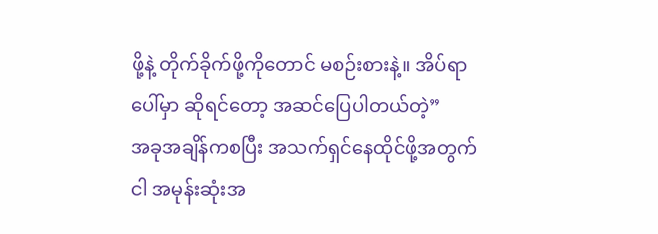ဖို့နဲ့ တိုက်ခိုက်ဖို့ကိုတောင် မစဉ်းစားနဲ့။ အိပ်ရာပေါ်မှာ ဆိုရင်တော့ အဆင်ပြေပါတယ်တဲ့”
အခုအချိန်ကစပြီး အသက်ရှင်နေထိုင်ဖို့အတွက် ငါ အမုန်းဆုံးအ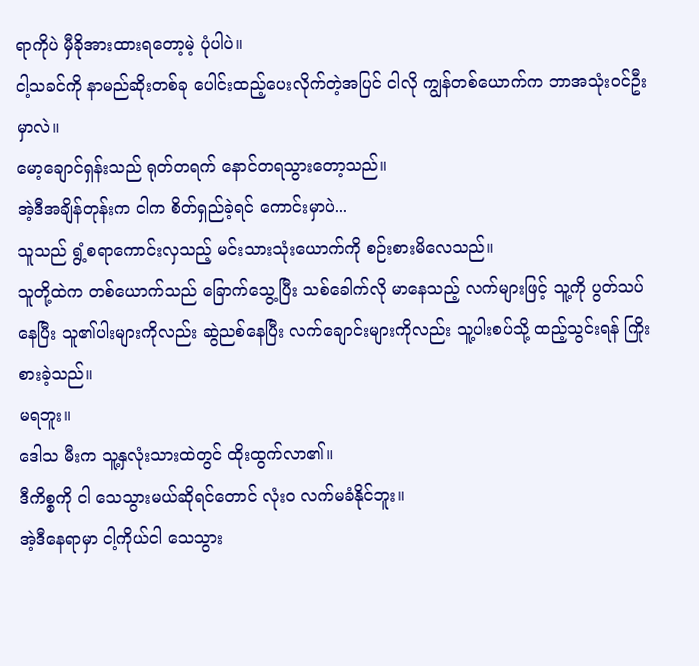ရာကိုပဲ မှီခိုအားထားရတော့မဲ့ ပုံပါပဲ။
ငါ့သခင်ကို နာမည်ဆိုးတစ်ခု ပေါင်းထည့်ပေးလိုက်တဲ့အပြင် ငါလို ကျွန်တစ်ယောက်က ဘာအသုံးဝင်ဦးမှာလဲ။
မော့ချောင်ရှန်းသည် ရုတ်တရက် နောင်တရသွားတော့သည်။
အဲ့ဒီအချိန်တုန်းက ငါက စိတ်ရှည်ခဲ့ရင် ကောင်းမှာပဲ...
သူသည် ရွံ့စရာကောင်းလှသည့် မင်းသားသုံးယောက်ကို စဉ်းစားမိလေသည်။
သူတို့ထဲက တစ်ယောက်သည် ခြောက်သွေ့ပြီး သစ်ခေါက်လို မာနေသည့် လက်များဖြင့် သူ့ကို ပွတ်သပ်နေပြီး သူ၏ပါးများကိုလည်း ဆွဲညစ်နေပြီး လက်ချောင်းများကိုလည်း သူ့ပါးစပ်သို့ ထည့်သွင်းရန် ကြိုးစားခဲ့သည်။
မရဘူး။
ဒေါသ မီးက သူ့နှလုံးသားထဲတွင် ထိုးထွက်လာ၏။
ဒီကိစ္စကို ငါ သေသွားမယ်ဆိုရင်တောင် လုံးဝ လက်မခံနိုင်ဘူး။
အဲ့ဒီနေရာမှာ ငါ့ကိုယ်ငါ သေသွား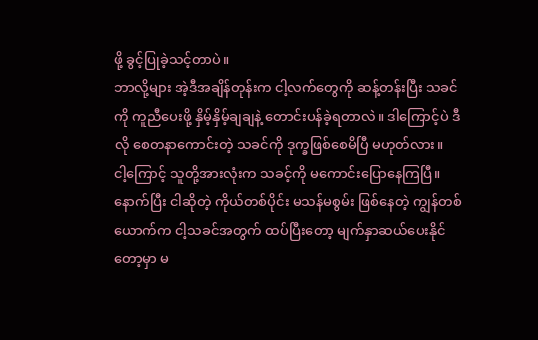ဖို့ ခွင့်ပြုခဲ့သင့်တာပဲ။
ဘာလို့များ အဲ့ဒီအချိန်တုန်းက ငါ့လက်တွေကို ဆန့်တန်းပြီး သခင်ကို ကူညီပေးဖို့ နှိမ့်နှိမ့်ချချနဲ့ တောင်းပန်ခဲ့ရတာလဲ။ ဒါကြောင့်ပဲ ဒီလို စေတနာကောင်းတဲ့ သခင်ကို ဒုက္ခဖြစ်စေမိပြီ မဟုတ်လား။
ငါ့ကြောင့် သူတို့အားလုံးက သခင့်ကို မကောင်းပြောနေကြပြီ။
နောက်ပြီး ငါဆိုတဲ့ ကိုယ်တစ်ပိုင်း မသန်မစွမ်း ဖြစ်နေတဲ့ ကျွန်တစ်ယောက်က ငါ့သခင်အတွက် ထပ်ပြီးတော့ မျက်နှာဆယ်ပေးနိုင်တော့မှာ မ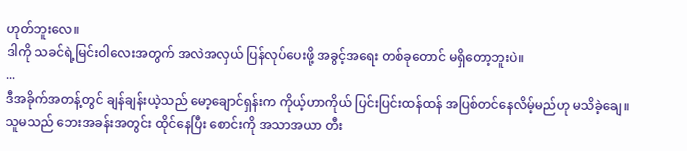ဟုတ်ဘူးလေ။
ဒါကို သခင်ရဲ့မြင်းဝါလေးအတွက် အလဲအလှယ် ပြန်လုပ်ပေးဖို့ အခွင့်အရေး တစ်ခုတောင် မရှိတော့ဘူးပဲ။
...
ဒီအခိုက်အတန့်တွင် ချန်ချန်းယဲ့သည် မော့ချောင်ရှန်းက ကိုယ့်ဟာကိုယ် ပြင်းပြင်းထန်ထန် အပြစ်တင်နေလိမ့်မည်ဟု မသိခဲ့ချေ။
သူမသည် ဘေးအခန်းအတွင်း ထိုင်နေပြီး စောင်းကို အသာအယာ တီး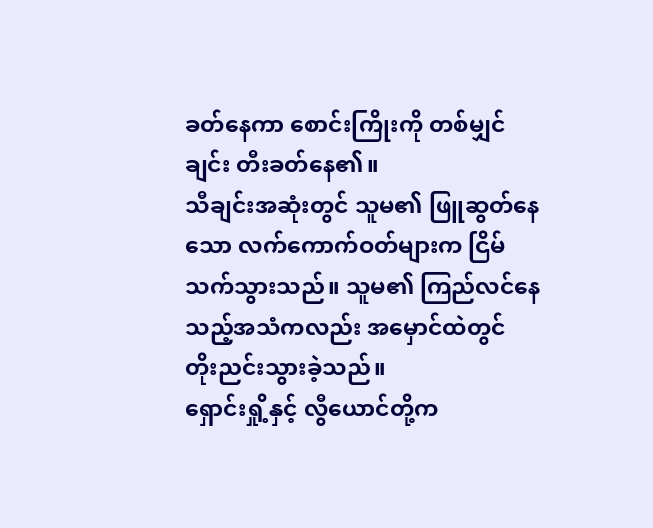ခတ်နေကာ စောင်းကြိုးကို တစ်မျှင်ချင်း တီးခတ်နေ၏။
သီချင်းအဆုံးတွင် သူမ၏ ဖြူဆွတ်နေသော လက်ကောက်ဝတ်များက ငြိမ်သက်သွားသည်။ သူမ၏ ကြည်လင်နေသည့်အသံကလည်း အမှောင်ထဲတွင် တိုးညင်းသွားခဲ့သည်။
ရှောင်းရှို့နှင့် လွီယောင်တို့က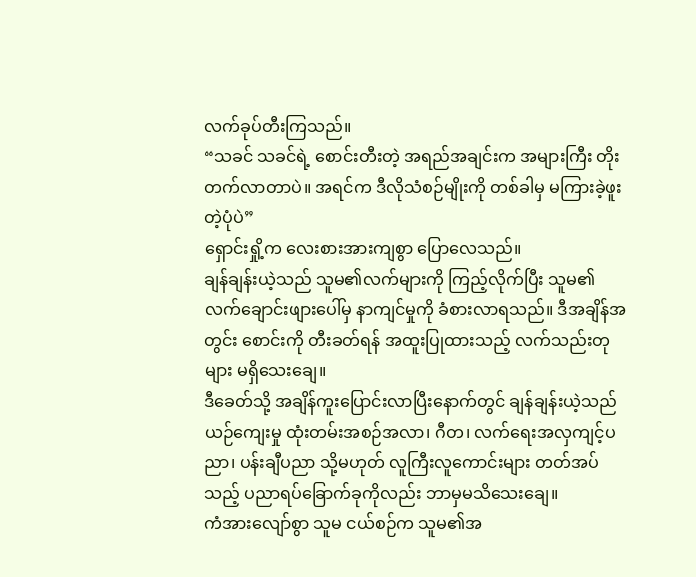လက်ခုပ်တီးကြသည်။
“သခင် သခင်ရဲ့ စောင်းတီးတဲ့ အရည်အချင်းက အများကြီး တိုးတက်လာတာပဲ။ အရင်က ဒီလိုသံစဉ်မျိုးကို တစ်ခါမှ မကြားခဲ့ဖူးတဲ့ပုံပဲ”
ရှောင်းရှို့က လေးစားအားကျစွာ ပြောလေသည်။
ချန်ချန်းယဲ့သည် သူမ၏လက်များကို ကြည့်လိုက်ပြီး သူမ၏ လက်ချောင်းဖျားပေါ်မှ နာကျင်မှုကို ခံစားလာရသည်။ ဒီအချိန်အတွင်း စောင်းကို တီးခတ်ရန် အထူးပြုထားသည့် လက်သည်းတုများ မရှိသေးချေ။
ဒီခေတ်သို့ အချိန်ကူးပြောင်းလာပြီးနောက်တွင် ချန်ချန်းယဲ့သည် ယဉ်ကျေးမှု ထုံးတမ်းအစဉ်အလာ၊ ဂီတ၊ လက်ရေးအလှကျင့်ပညာ၊ ပန်းချီပညာ သို့မဟုတ် လူကြီးလူကောင်းများ တတ်အပ်သည့် ပညာရပ်ခြောက်ခုကိုလည်း ဘာမှမသိသေးချေ။
ကံအားလျော်စွာ သူမ ငယ်စဉ်က သူမ၏အ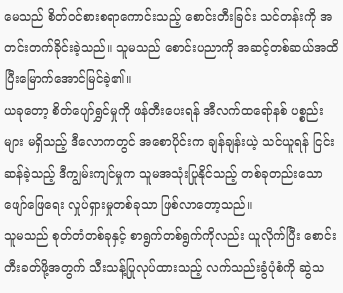မေသည် စိတ်ဝင်စားစရာကောင်းသည့် စောင်းတီးခြင်း သင်တန်းကို အတင်းတက်ခိုင်းခဲ့သည်။ သူမသည် စောင်းပညာကို အဆင့်တစ်ဆယ်အထိ ပြီးမြောက်အောင်မြင်ခဲ့၏။
ယခုတော့ စိတ်ပျော်ရွှင်မှုကို ဖန်တီးပေးရန် အီလက်ထရော်နစ် ပစ္စည်းများ မရှိသည့် ဒီလောကတွင် အစောပိုင်းက ချန်ချန်းယဲ့ သင်ယူရန် ငြင်းဆန်ခဲ့သည့် ဒီကျွမ်းကျင်မှုက သူမအသုံးပြုနိုင်သည့် တစ်ခုတည်းသော ဖျော်ဖြေရေး လှုပ်ရှားမှုတစ်ခုသာ ဖြစ်လာတော့သည်။
သူမသည် စုတ်တံတစ်ခုနှင့် စာရွက်တစ်ရွက်ကိုလည်း ယူလိုက်ပြီး စောင်းတီးခတ်ဖို့အတွက် သီးသန့်ပြုလုပ်ထားသည့် လက်သည်းခွံပုံစံကို ဆွဲသ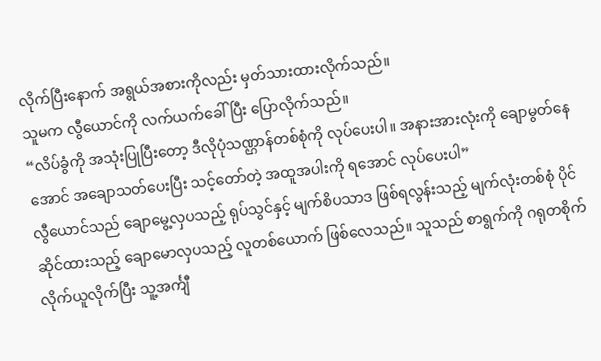လိုက်ပြီးနောက် အရွယ်အစားကိုလည်း မှတ်သားထားလိုက်သည်။
သူမက လွီယောင်ကို လက်ယက်ခေါ်ပြီး ပြောလိုက်သည်။
“လိပ်ခွံကို အသုံးပြုပြီးတော့ ဒီလိုပုံသဏ္ဌာန်တစ်စုံကို လုပ်ပေးပါ။ အနားအားလုံးကို ချောမွတ်နေအောင် အချောသတ်ပေးပြီး သင့်တော်တဲ့ အထူအပါးကို ရအောင် လုပ်ပေးပါ”
လွီယောင်သည် ချောမွေ့လှပသည့် ရုပ်သွင်နှင့် မျက်စိပသာဒ ဖြစ်ရလွန်းသည့် မျက်လုံးတစ်စုံ ပိုင်ဆိုင်ထားသည့် ချောမောလှပသည့် လူတစ်ယောက် ဖြစ်လေသည်။ သူသည် စာရွက်ကို ဂရုတစိုက် လိုက်ယူလိုက်ပြီး သူ့အင်္ကျီ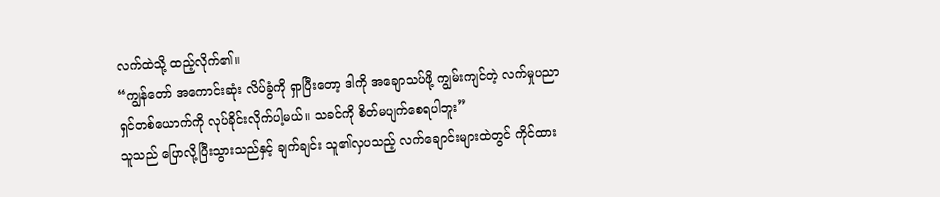လက်ထဲသို့ ထည့်လိုက်၏။
“ကျွန်တော် အကောင်းဆုံး လိပ်ခွံကို ရှာပြီးတော့ ဒါကို အချောသပ်ဖို့ ကျွမ်းကျင်တဲ့ လက်မှုပညာရှင်တစ်ယောက်ကို လုပ်ခိုင်းလိုက်ပါ့မယ်။ သခင်ကို စိတ်မပျက်စေရပါဘူး”
သူသည် ပြောလို့ပြီးသွားသည်နှင့် ချက်ချင်း သူ၏လှပသည့် လက်ချောင်းများထဲတွင် ကိုင်ထား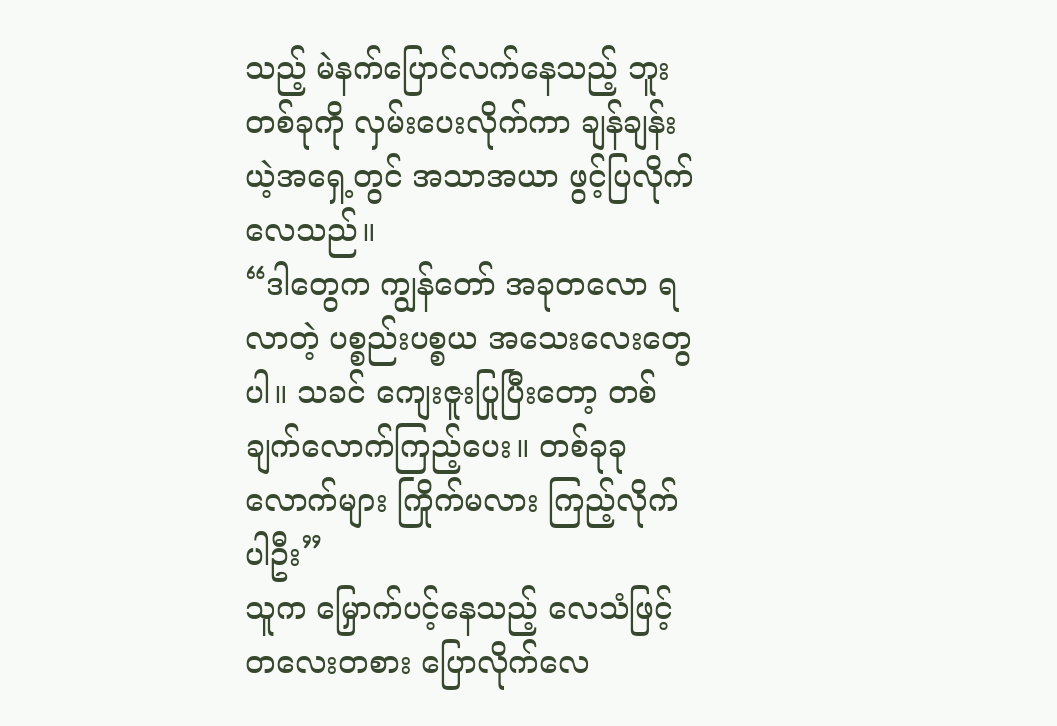သည့် မဲနက်ပြောင်လက်နေသည့် ဘူးတစ်ခုကို လှမ်းပေးလိုက်ကာ ချန်ချန်းယဲ့အရှေ့တွင် အသာအယာ ဖွင့်ပြလိုက်လေသည်။
“ဒါတွေက ကျွန်တော် အခုတလော ရလာတဲ့ ပစ္စည်းပစ္စယ အသေးလေးတွေပါ။ သခင် ကျေးဇူးပြုပြီးတော့ တစ်ချက်လောက်ကြည့်ပေး။ တစ်ခုခုလောက်များ ကြိုက်မလား ကြည့်လိုက်ပါဦး”
သူက မြှောက်ပင့်နေသည့် လေသံဖြင့် တလေးတစား ပြောလိုက်လေ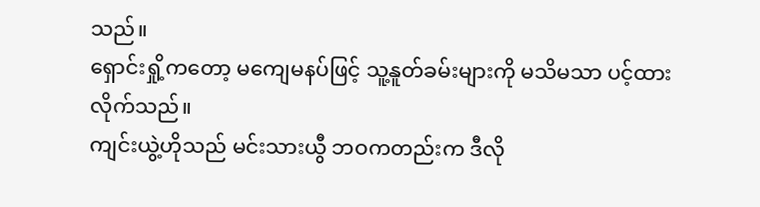သည်။
ရှောင်းရှို့ကတော့ မကျေမနပ်ဖြင့် သူ့နူတ်ခမ်းများကို မသိမသာ ပင့်ထားလိုက်သည်။
ကျင်းယွဲ့ဟိုသည် မင်းသားယွီ ဘဝကတည်းက ဒီလို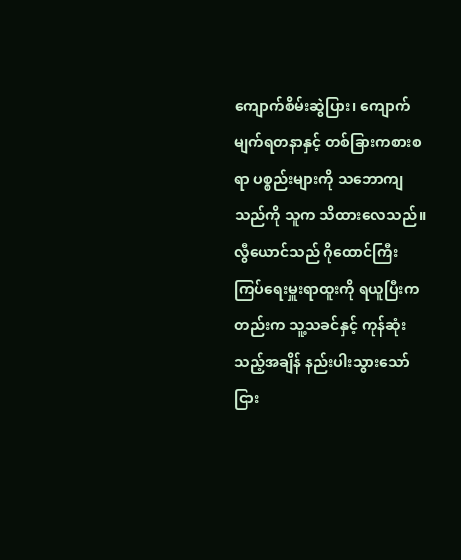ကျောက်စိမ်းဆွဲပြား၊ ကျောက်မျက်ရတနာနှင့် တစ်ခြားကစားစရာ ပစ္စည်းများကို သဘောကျသည်ကို သူက သိထားလေသည်။
လွီယောင်သည် ဂိုထောင်ကြီးကြပ်ရေးမှူးရာထူးကို ရယူပြီးကတည်းက သူ့သခင်နှင့် ကုန်ဆုံးသည့်အချိန် နည်းပါးသွားသော်ငြား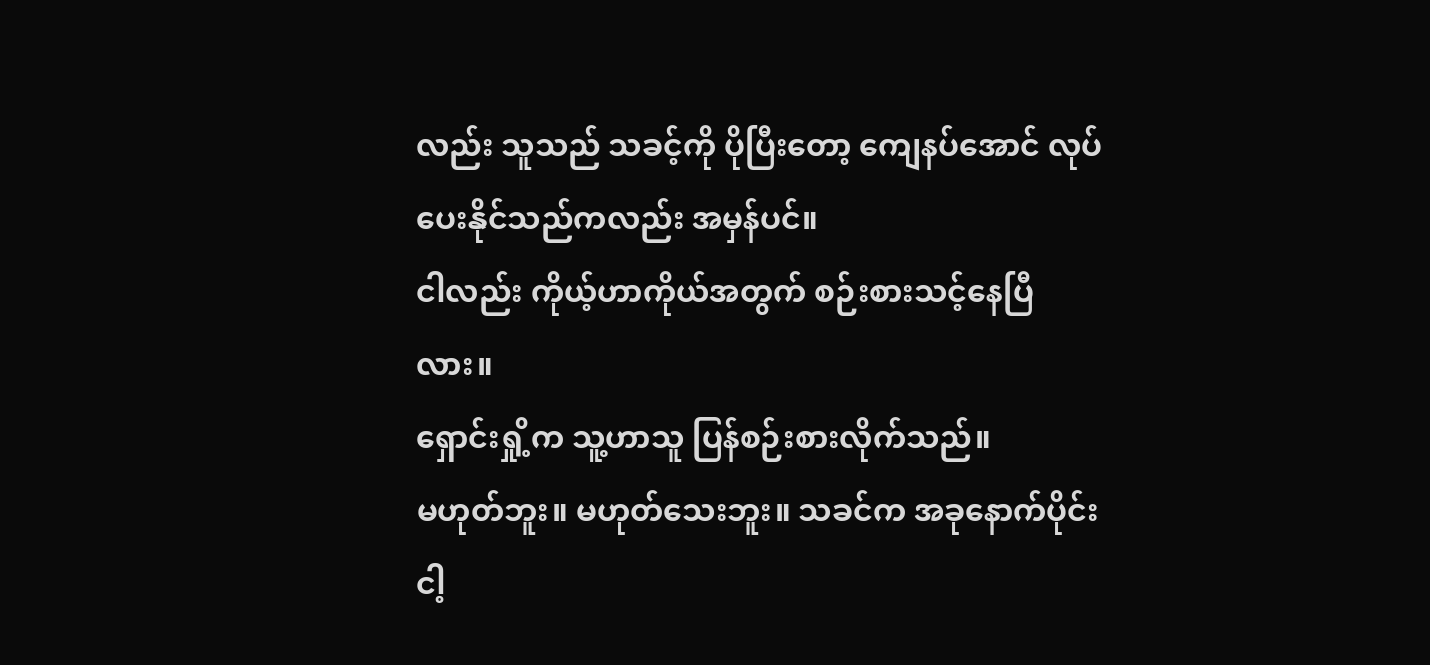လည်း သူသည် သခင့်ကို ပိုပြီးတော့ ကျေနပ်အောင် လုပ်ပေးနိုင်သည်ကလည်း အမှန်ပင်။
ငါလည်း ကိုယ့်ဟာကိုယ်အတွက် စဉ်းစားသင့်နေပြီလား။
ရှောင်းရှို့က သူ့ဟာသူ ပြန်စဉ်းစားလိုက်သည်။
မဟုတ်ဘူး။ မဟုတ်သေးဘူး။ သခင်က အခုနောက်ပိုင်း ငါ့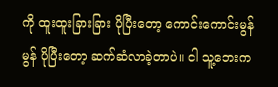ကို ထူးထူးခြားခြား ပိုပြီးတော့ ကောင်းကောင်းမွန်မွန် ပိုပြီးတော့ ဆက်ဆံလာခဲ့တာပဲ။ ငါ သူ့ဘေးက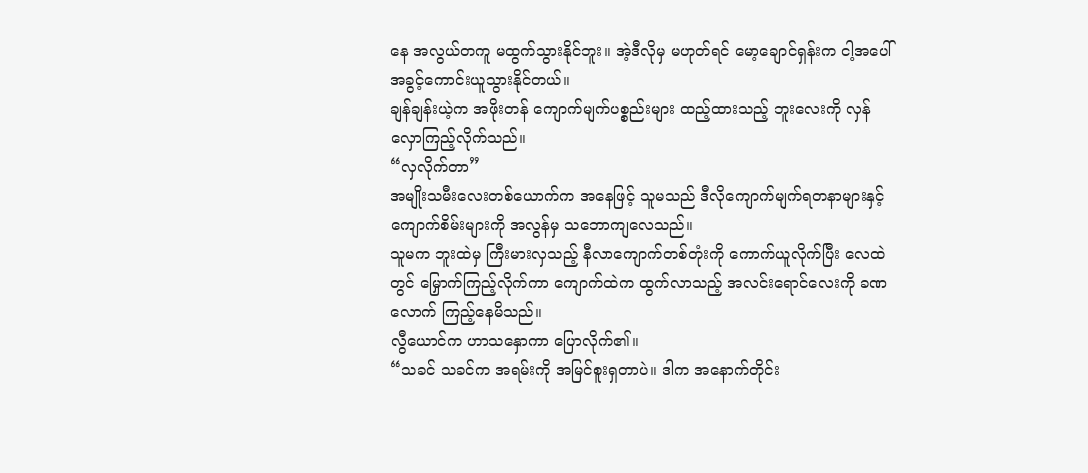နေ အလွယ်တကူ မထွက်သွားနိုင်ဘူး။ အဲ့ဒီလိုမှ မဟုတ်ရင် မော့ချောင်ရှန်းက ငါ့အပေါ် အခွင့်ကောင်းယူသွားနိုင်တယ်။
ချန်ချန်းယဲ့က အဖိုးတန် ကျောက်မျက်ပစ္စည်းများ ထည့်ထားသည့် ဘူးလေးကို လှန်လှောကြည့်လိုက်သည်။
“လှလိုက်တာ”
အမျိုးသမီးလေးတစ်ယောက်က အနေဖြင့် သူမသည် ဒီလိုကျောက်မျက်ရတနာများနှင့် ကျောက်စိမ်းများကို အလွန်မှ သဘောကျလေသည်။
သူမက ဘူးထဲမှ ကြီးမားလှသည့် နီလာကျောက်တစ်တုံးကို ကောက်ယူလိုက်ပြီး လေထဲတွင် မြှောက်ကြည့်လိုက်ကာ ကျောက်ထဲက ထွက်လာသည့် အလင်းရောင်လေးကို ခဏလောက် ကြည့်နေမိသည်။
လွီယောင်က ဟာသနှောကာ ပြောလိုက်၏။
“သခင် သခင်က အရမ်းကို အမြင်စူးရှတာပဲ။ ဒါက အနောက်တိုင်း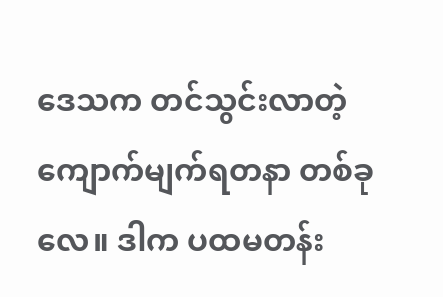ဒေသက တင်သွင်းလာတဲ့ ကျောက်မျက်ရတနာ တစ်ခုလေ။ ဒါက ပထမတန်း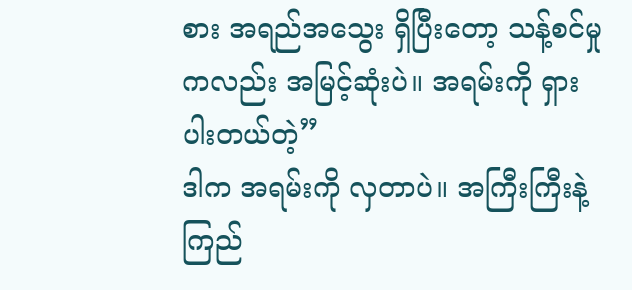စား အရည်အသွေး ရှိပြီးတော့ သန့်စင်မှုကလည်း အမြင့်ဆုံးပဲ။ အရမ်းကို ရှားပါးတယ်တဲ့”
ဒါက အရမ်းကို လှတာပဲ။ အကြီးကြီးနဲ့ ကြည်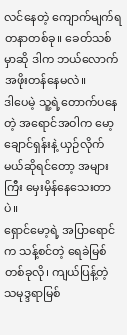လင်နေတဲ့ ကျောက်မျက်ရတနာတစ်ခု။ ခေတ်သစ်မှာဆို ဒါက ဘယ်လောက် အဖိုးတန်နေမလဲ။
ဒါပေမဲ့ သူ့ရဲ့တောက်ပနေတဲ့ အရောင်အဝါက မော့ချောင်ရှန်းနဲ့ ယှဉ်လိုက်မယ်ဆိုရင်တော့ အများကြီး မှေးမှိန်နေသေးတာပဲ။
ရှောင်မော့ရဲ့ အပြာရောင်က သန့်စင်တဲ့ ရေခဲမြစ်တစ်ခုလို၊ ကျယ်ပြန့်တဲ့ သမုဒ္ဒရာမြစ်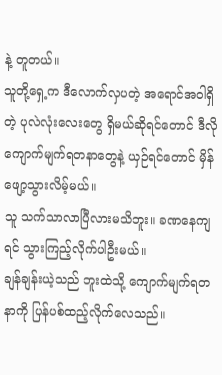နဲ့ တူတယ်။
သူတို့ရှေ့က ဒီလောက်လှပတဲ့ အရောင်အဝါရှိတဲ့ ပုလဲလုံးလေးတွေ ရှိမယ်ဆိုရင်တောင် ဒီလို ကျောက်မျက်ရတနာတွေနဲ့ ယှဉ်ရင်တောင် မှိန်ဖျော့သွားလိမ့်မယ်။
သူ သက်သာလာပြီလားမသိဘူး။ ခဏနေကျရင် သွားကြည့်လိုက်ပါဦးမယ်။
ချန်ချန်းယဲ့သည် ဘူးထဲသို့ ကျောက်မျက်ရတနာကို ပြန်ပစ်ထည့်လိုက်လေသည်။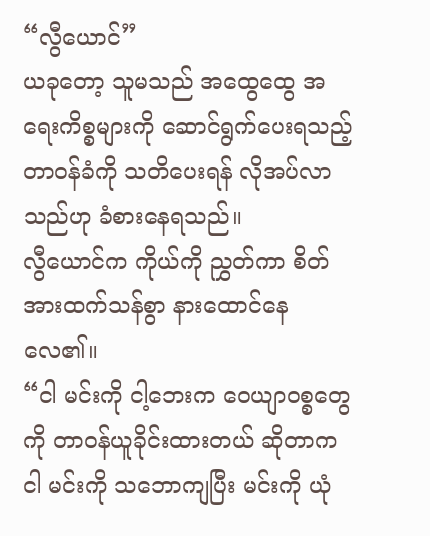“လွီယောင်”
ယခုတော့ သူမသည် အထွေထွေ အရေးကိစ္စများကို ဆောင်ရွက်ပေးရသည့် တာဝန်ခံကို သတိပေးရန် လိုအပ်လာသည်ဟု ခံစားနေရသည်။
လွီယောင်က ကိုယ်ကို ညွှတ်ကာ စိတ်အားထက်သန်စွာ နားထောင်နေလေ၏။
“ငါ မင်းကို ငါ့ဘေးက ဝေယျာဝစ္စတွေကို တာဝန်ယူခိုင်းထားတယ် ဆိုတာက ငါ မင်းကို သဘောကျပြီး မင်းကို ယုံ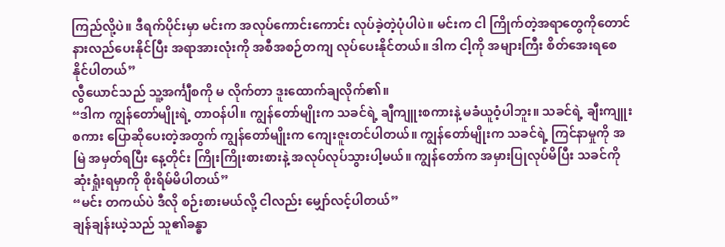ကြည်လို့ပဲ။ ဒီရက်ပိုင်းမှာ မင်းက အလုပ်ကောင်းကောင်း လုပ်ခဲ့တဲ့ပုံပါပဲ။ မင်းက ငါ ကြိုက်တဲ့အရာတွေကိုတောင် နားလည်ပေးနိုင်ပြီး အရာအားလုံးကို အစီအစဉ်တကျ လုပ်ပေးနိုင်တယ်။ ဒါက ငါ့ကို အများကြီး စိတ်အေးရစေနိုင်ပါတယ်”
လွီယောင်သည် သူ့အင်္ကျီစကို မ လိုက်တာ ဒူးထောက်ချလိုက်၏။
“ဒါက ကျွန်တော်မျိုးရဲ့ တာဝန်ပါ။ ကျွန်တော်မျိုးက သခင်ရဲ့ ချီကျူးစကားနဲ့ မခံယူဝံ့ပါဘူး။ သခင်ရဲ့ ချီးကျူးစကား ပြောဆိုပေးတဲ့အတွက် ကျွန်တော်မျိုးက ကျေးဇူးတင်ပါတယ်။ ကျွန်တော်မျိုးက သခင်ရဲ့ ကြင်နာမှုကို အမြဲ အမှတ်ရပြီး နေ့တိုင်း ကြိုးကြိုးစားစားနဲ့ အလုပ်လုပ်သွားပါ့မယ်။ ကျွန်တော်က အမှားပြုလုပ်မိပြီး သခင်ကို ဆုံးရှုံးရမှာကို စိုးရိမ်မိပါတယ်”
“မင်း တကယ်ပဲ ဒီလို စဉ်းစားမယ်လို့ ငါလည်း မျှော်လင့်ပါတယ်”
ချန်ချန်းယဲ့သည် သူ၏ခန္ဓာ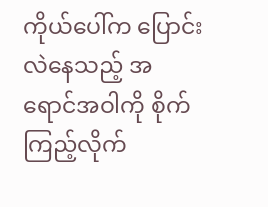ကိုယ်ပေါ်က ပြောင်းလဲနေသည့် အရောင်အဝါကို စိုက်ကြည့်လိုက်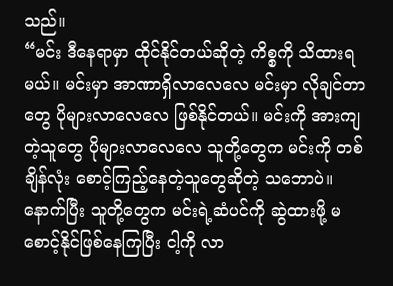သည်။
“မင်း ဒီနေရာမှာ ထိုင်နိုင်တယ်ဆိုတဲ့ ကိစ္စကို သိထားရမယ်။ မင်းမှာ အာဏာရှိလာလေလေ မင်းမှာ လိုချင်တာတွေ ပိုများလာလေလေ ဖြစ်နိုင်တယ်။ မင်းကို အားကျတဲ့သူတွေ ပိုများလာလေလေ သူတို့တွေက မင်းကို တစ်ချိန်လုံး စောင့်ကြည့်နေတဲ့သူတွေဆိုတဲ့ သဘောပဲ။ နောက်ပြီး သူတို့တွေက မင်းရဲ့ဆံပင်ကို ဆွဲထားဖို့ မစောင့်နိုင်ဖြစ်နေကြပြီး ငါ့ကို လာ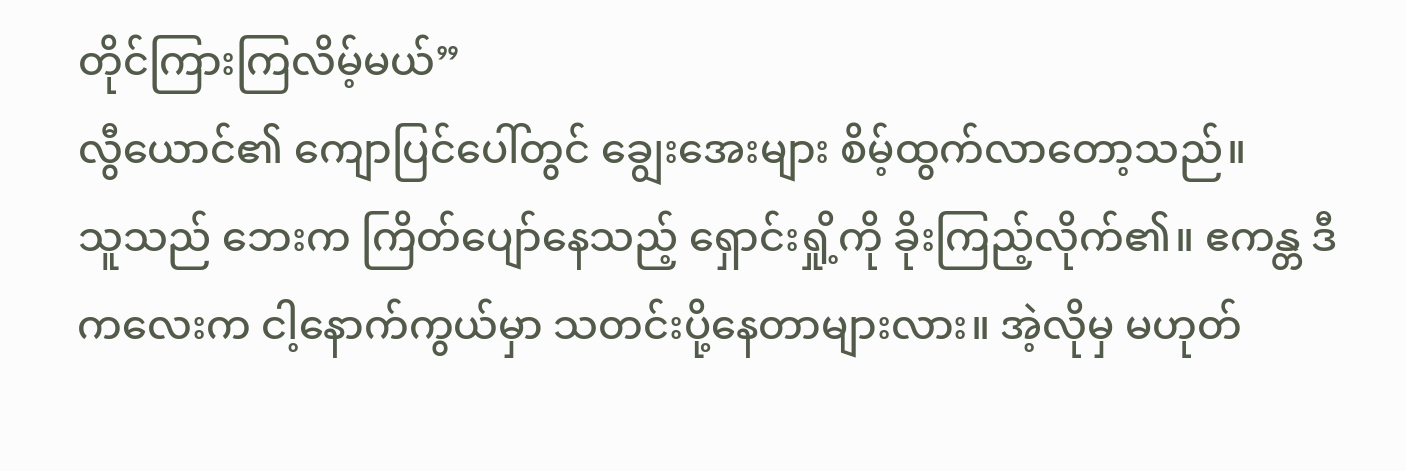တိုင်ကြားကြလိမ့်မယ်”
လွီယောင်၏ ကျောပြင်ပေါ်တွင် ချွေးအေးများ စိမ့်ထွက်လာတော့သည်။
သူသည် ဘေးက ကြိတ်ပျော်နေသည့် ရှောင်းရှို့ကို ခိုးကြည့်လိုက်၏။ ဧကန္တ ဒီကလေးက ငါ့နောက်ကွယ်မှာ သတင်းပို့နေတာများလား။ အဲ့လိုမှ မဟုတ်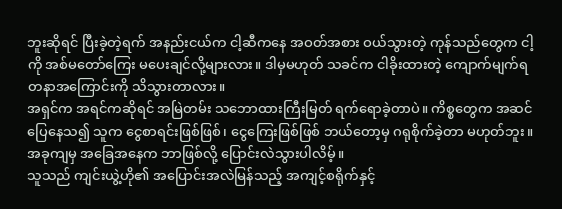ဘူးဆိုရင် ပြီးခဲ့တဲ့ရက် အနည်းငယ်က ငါ့ဆီကနေ အဝတ်အစား ဝယ်သွားတဲ့ ကုန်သည်တွေက ငါ့ကို အစ်မတော်ကြေး မပေးချင်လို့များလား။ ဒါမှမဟုတ် သခင်က ငါခိုးထားတဲ့ ကျောက်မျက်ရတနာအကြောင်းကို သိသွားတာလား။
အရှင်က အရင်ကဆိုရင် အမြဲတမ်း သဘောထားကြီးမြတ် ရက်ရောခဲ့တာပဲ။ ကိစ္စတွေက အဆင်ပြေနေသ၍ သူက ငွေစာရင်းဖြစ်ဖြစ်၊ ငွေကြေးဖြစ်ဖြစ် ဘယ်တော့မှ ဂရုစိုက်ခဲ့တာ မဟုတ်ဘူး။ အခုကျမှ အခြေအနေက ဘာဖြစ်လို့ ပြောင်းလဲသွားပါလိမ့်။
သူသည် ကျင်းယွဲ့ဟို၏ အပြောင်းအလဲမြန်သည့် အကျင့်စရိုက်နှင့်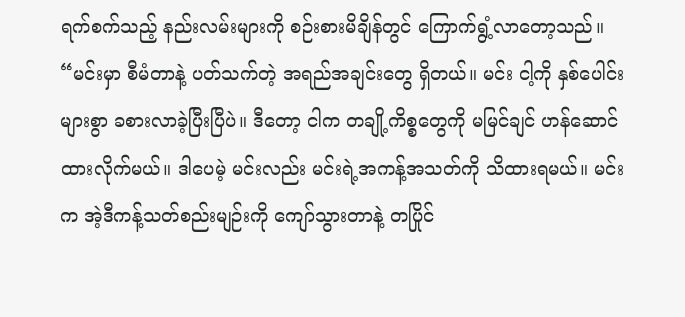ရက်စက်သည့် နည်းလမ်းများကို စဉ်းစားမိချိန်တွင် ကြောက်ရွံ့လာတော့သည်။
“မင်းမှာ စီမံတာနဲ့ ပတ်သက်တဲ့ အရည်အချင်းတွေ ရှိတယ်။ မင်း ငါ့ကို နှစ်ပေါင်းများစွာ ခစားလာခဲ့ပြီးပြီပဲ။ ဒီတော့ ငါက တချို့ကိစ္စတွေကို မမြင်ချင် ဟန်ဆောင်ထားလိုက်မယ်။ ဒါပေမဲ့ မင်းလည်း မင်းရဲ့အကန့်အသတ်ကို သိထားရမယ်။ မင်းက အဲ့ဒီကန့်သတ်စည်းမျဉ်းကို ကျော်သွားတာနဲ့ တပြိုင်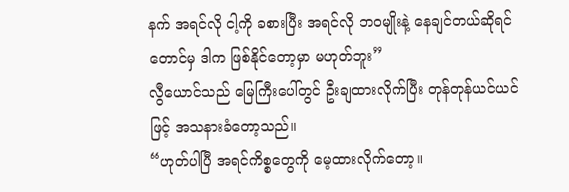နက် အရင်လို ငါ့ကို ခစားပြီး အရင်လို ဘဝမျိုးနဲ့ နေချင်တယ်ဆိုရင်တောင်မှ ဒါက ဖြစ်နိုင်တော့မှာ မဟုတ်ဘူး”
လွီယောင်သည် မြေကြီးပေါ်တွင် ဦးချထားလိုက်ပြီး တုန်တုန်ယင်ယင်ဖြင့် အသနားခံတော့သည်။
“ဟုတ်ပါပြီ အရင်ကိစ္စတွေကို မေ့ထားလိုက်တော့။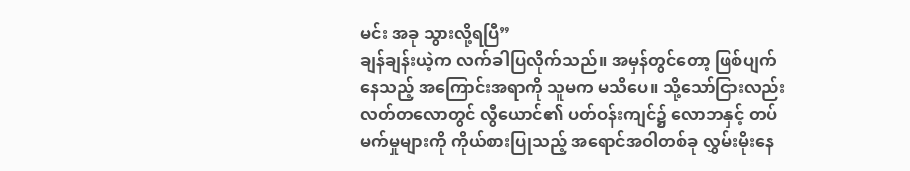မင်း အခု သွားလို့ရပြီ”
ချန်ချန်းယဲ့က လက်ခါပြလိုက်သည်။ အမှန်တွင်တော့ ဖြစ်ပျက်နေသည့် အကြောင်းအရာကို သူမက မသိပေ။ သို့သော်ငြားလည်း လတ်တလောတွင် လွီယောင်၏ ပတ်ဝန်းကျင်၌ လောဘနှင့် တပ်မက်မှုများကို ကိုယ်စားပြုသည့် အရောင်အဝါတစ်ခု လွှမ်းမိုးနေ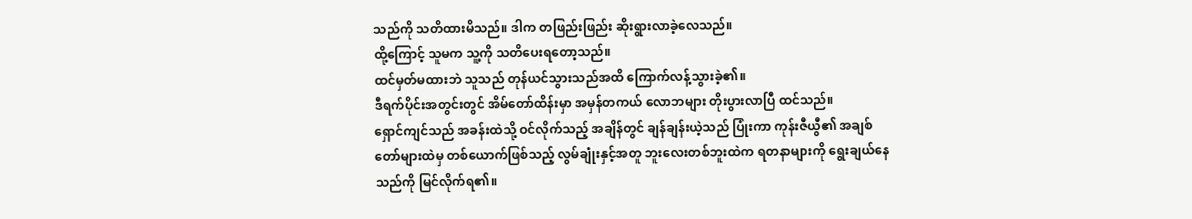သည်ကို သတိထားမိသည်။ ဒါက တဖြည်းဖြည်း ဆိုးရွားလာခဲ့လေသည်။
ထို့ကြောင့် သူမက သူ့ကို သတိပေးရတော့သည်။
ထင်မှတ်မထားဘဲ သူသည် တုန်ယင်သွားသည်အထိ ကြောက်လန့်သွားခဲ့၏။
ဒီရက်ပိုင်းအတွင်းတွင် အိမ်တော်ထိန်းမှာ အမှန်တကယ် လောဘများ တိုးပွားလာပြီ ထင်သည်။
ရှောင်ကျင်သည် အခန်းထဲသို့ ဝင်လိုက်သည့် အချိန်တွင် ချန်ချန်းယဲ့သည် ပြုံးကာ ကုန်းဇီယွီ၏ အချစ်တော်များထဲမှ တစ်ယောက်ဖြစ်သည့် လွမ်ချုံးနှင့်အတူ ဘူးလေးတစ်ဘူးထဲက ရတနာများကို ရွေးချယ်နေသည်ကို မြင်လိုက်ရ၏။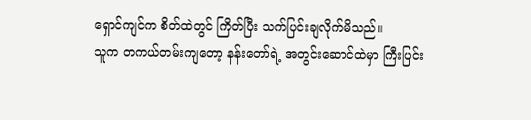ရှောင်ကျင်က စိတ်ထဲတွင် ကြိတ်ပြီး သက်ပြင်းချလိုက်မိသည်။
သူက တကယ်တမ်းကျတော့ နန်းတော်ရဲ့ အတွင်းဆောင်ထဲမှာ ကြီးပြင်း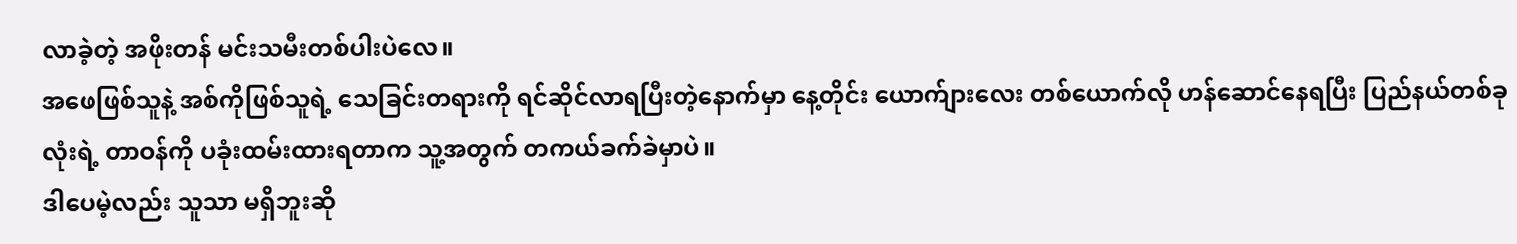လာခဲ့တဲ့ အဖိုးတန် မင်းသမီးတစ်ပါးပဲလေ။
အဖေဖြစ်သူနဲ့ အစ်ကိုဖြစ်သူရဲ့ သေခြင်းတရားကို ရင်ဆိုင်လာရပြီးတဲ့နောက်မှာ နေ့တိုင်း ယောက်ျားလေး တစ်ယောက်လို ဟန်ဆောင်နေရပြီး ပြည်နယ်တစ်ခုလုံးရဲ့ တာဝန်ကို ပခုံးထမ်းထားရတာက သူ့အတွက် တကယ်ခက်ခဲမှာပဲ။
ဒါပေမဲ့လည်း သူသာ မရှိဘူးဆို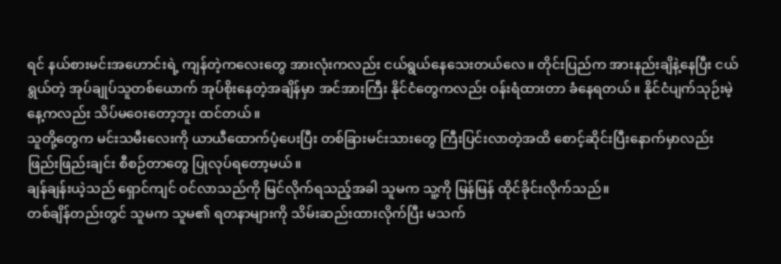ရင် နယ်စားမင်းအဟောင်းရဲ့ ကျန်တဲ့ကလေးတွေ အားလုံးကလည်း ငယ်ရွယ်နေသေးတယ်လေ။ တိုင်းပြည်က အားနည်းချိနဲ့နေပြီး ငယ်ရွယ်တဲ့ အုပ်ချုပ်သူတစ်ယောက် အုပ်စိုးနေတဲ့အချိန်မှာ အင်အားကြီး နိုင်ငံတွေကလည်း ဝန်းရံထားတာ ခံနေရတယ်။ နိုင်ငံပျက်သုဉ်းမဲ့နေ့ကလည်း သိပ်မဝေးတော့ဘူး ထင်တယ်။
သူတို့တွေက မင်းသမီးလေးကို ယာယီထောက်ပံ့ပေးပြီး တစ်ခြားမင်းသားတွေ ကြီးပြင်းလာတဲ့အထိ စောင့်ဆိုင်းပြီးနောက်မှာလည်း ဖြည်းဖြည်းချင်း စီစဉ်တာတွေ ပြုလုပ်ရတော့မယ်။
ချန်ချန်းယဲ့သည် ရှောင်ကျင် ဝင်လာသည်ကို မြင်လိုက်ရသည့်အခါ သူမက သူ့ကို မြန်မြန် ထိုင်ခိုင်းလိုက်သည်။
တစ်ချိန်တည်းတွင် သူမက သူမ၏ ရတနာများကို သိမ်းဆည်းထားလိုက်ပြီး မသက်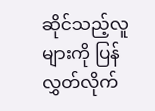ဆိုင်သည့်လူများကို ပြန်လွှတ်လိုက်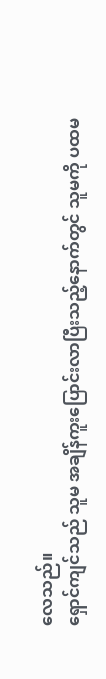လေသည်။
ရှောင်ကျင်သည် သူမ အချိန်ကူးပြောင်းလာပြီးသည့်နောက်တွင် သူမကို ပထမ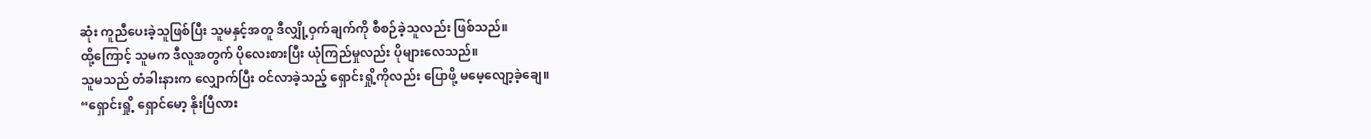ဆုံး ကူညီပေးခဲ့သူဖြစ်ပြီး သူမနှင့်အတူ ဒီလျှို့ဝှက်ချက်ကို စီစဉ်ခဲ့သူလည်း ဖြစ်သည်။
ထို့ကြောင့် သူမက ဒီလူအတွက် ပိုလေးစားပြီး ယုံကြည်မှုလည်း ပိုများလေသည်။
သူမသည် တံခါးနားက လျှောက်ပြီး ဝင်လာခဲ့သည့် ရှောင်းရှို့ကိုလည်း ပြောဖို့ မမေ့လျော့ခဲ့ချေ။
“ရှောင်းရှို့ ရှောင်မော့ နိုးပြီလား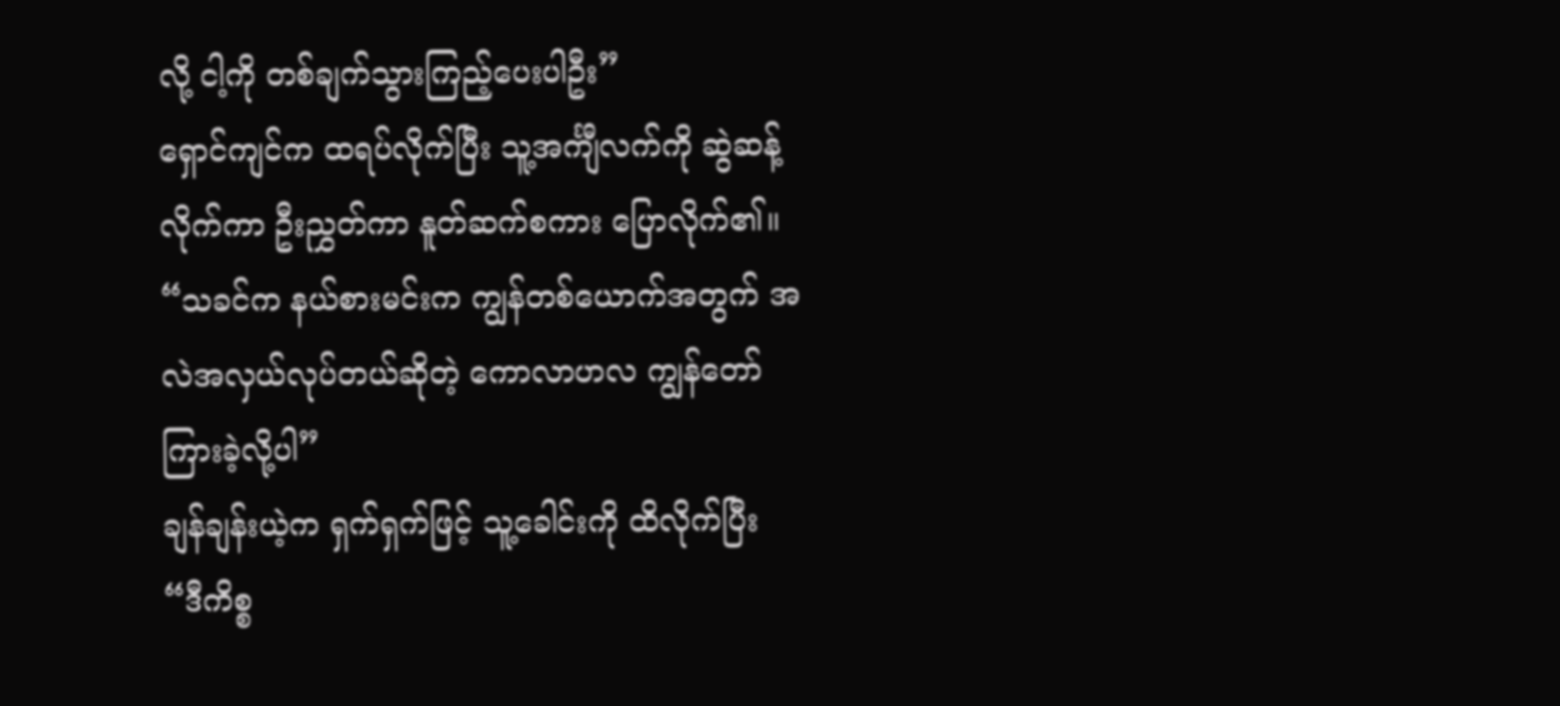လို့ ငါ့ကို တစ်ချက်သွားကြည့်ပေးပါဦး”
ရှောင်ကျင်က ထရပ်လိုက်ပြီး သူ့အင်္ကျီလက်ကို ဆွဲဆန့်လိုက်ကာ ဦးညွှတ်ကာ နူတ်ဆက်စကား ပြောလိုက်၏။
“သခင်က နယ်စားမင်းက ကျွန်တစ်ယောက်အတွက် အလဲအလှယ်လုပ်တယ်ဆိုတဲ့ ကောလာဟလ ကျွန်တော် ကြားခဲ့လို့ပါ”
ချန်ချန်းယဲ့က ရှက်ရှက်ဖြင့် သူ့ခေါင်းကို ထိလိုက်ပြီး
“ဒီကိစ္စ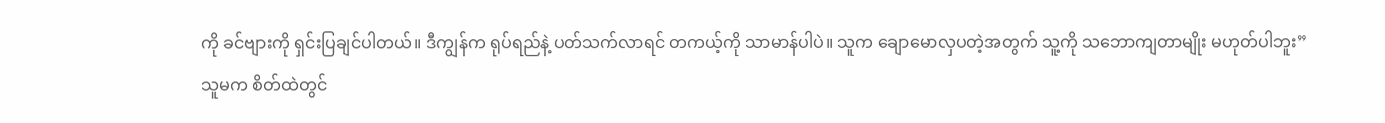ကို ခင်ဗျားကို ရှင်းပြချင်ပါတယ်။ ဒီကျွန်က ရုပ်ရည်နဲ့ ပတ်သက်လာရင် တကယ့်ကို သာမာန်ပါပဲ။ သူက ချောမောလှပတဲ့အတွက် သူ့ကို သဘောကျတာမျိုး မဟုတ်ပါဘူး”
သူမက စိတ်ထဲတွင်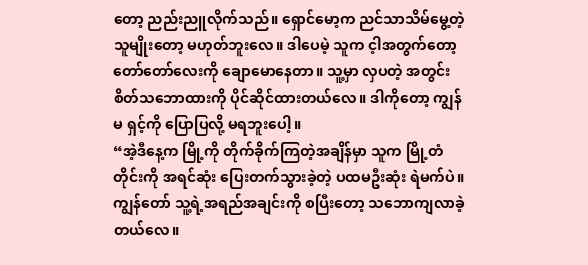တော့ ညည်းညူလိုက်သည်။ ရှောင်မော့က ညင်သာသိမ်မွေ့တဲ့ သူမျိုးတော့ မဟုတ်ဘူးလေ။ ဒါပေမဲ့ သူက င့ါအတွက်တော့ တော်တော်လေးကို ချောမောနေတာ။ သူ့မှာ လှပတဲ့ အတွင်းစိတ်သဘောထားကို ပိုင်ဆိုင်ထားတယ်လေ။ ဒါကိုတော့ ကျွန်မ ရှင့်ကို ပြောပြလို့ မရဘူးပေါ့။
“အဲ့ဒီနေ့က မြို့ကို တိုက်ခိုက်ကြတဲ့အချိန်မှာ သူက မြို့တံတိုင်းကို အရင်ဆုံး ပြေးတက်သွားခဲ့တဲ့ ပထမဦးဆုံး ရဲမက်ပဲ။ ကျွန်တော် သူ့ရဲ့အရည်အချင်းကို စပြီးတော့ သဘောကျလာခဲ့တယ်လေ။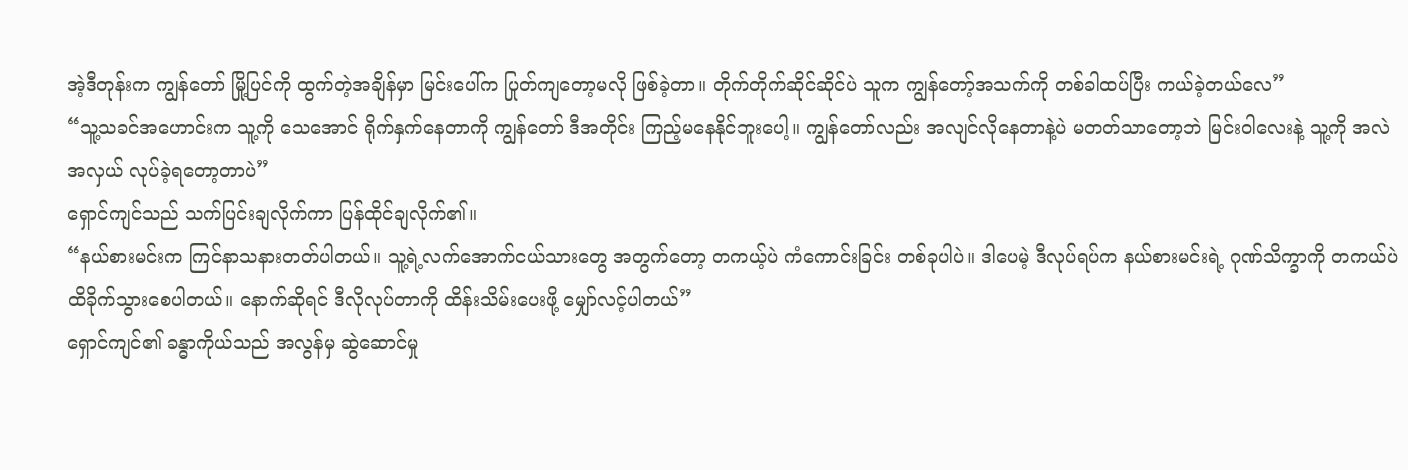အဲ့ဒီတုန်းက ကျွန်တော် မြို့ပြင်ကို ထွက်တဲ့အချိန်မှာ မြင်းပေါ်က ပြုတ်ကျတော့မလို ဖြစ်ခဲ့တာ။ တိုက်တိုက်ဆိုင်ဆိုင်ပဲ သူက ကျွန်တော့်အသက်ကို တစ်ခါထပ်ပြီး ကယ်ခဲ့တယ်လေ”
“သူ့သခင်အဟောင်းက သူ့ကို သေအောင် ရိုက်နှက်နေတာကို ကျွန်တော် ဒီအတိုင်း ကြည့်မနေနိုင်ဘူးပေါ့။ ကျွန်တော်လည်း အလျင်လိုနေတာနဲ့ပဲ မတတ်သာတော့ဘဲ မြင်းဝါလေးနဲ့ သူ့ကို အလဲအလှယ် လုပ်ခဲ့ရတော့တာပဲ”
ရှောင်ကျင်သည် သက်ပြင်းချလိုက်ကာ ပြန်ထိုင်ချလိုက်၏။
“နယ်စားမင်းက ကြင်နာသနားတတ်ပါတယ်။ သူ့ရဲ့လက်အောက်ငယ်သားတွေ အတွက်တော့ တကယ့်ပဲ ကံကောင်းခြင်း တစ်ခုပါပဲ။ ဒါပေမဲ့ ဒီလုပ်ရပ်က နယ်စားမင်းရဲ့ ဂုဏ်သိက္ခာကို တကယ်ပဲ ထိခိုက်သွားစေပါတယ်။ နောက်ဆိုရင် ဒီလိုလုပ်တာကို ထိန်းသိမ်းပေးဖို့ မျှော်လင့်ပါတယ်”
ရှောင်ကျင်၏ ခန္ဓာကိုယ်သည် အလွန်မှ ဆွဲဆောင်မှု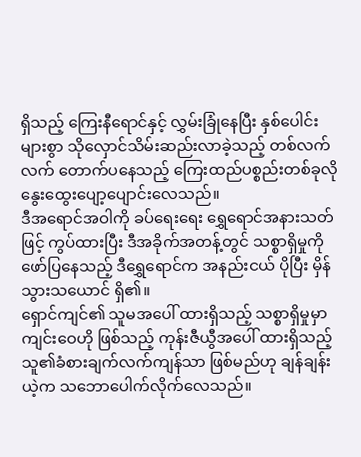ရှိသည့် ကြေးနီရောင်နှင့် လွှမ်းခြုံနေပြီး နှစ်ပေါင်းများစွာ သိုလှောင်သိမ်းဆည်းလာခဲ့သည့် တစ်လက်လက် တောက်ပနေသည့် ကြေးထည်ပစ္စည်းတစ်ခုလို နွေးထွေးပျော့ပျောင်းလေသည်။
ဒီအရောင်အဝါကို ခပ်ရေးရေး ရွှေရောင်အနားသတ်ဖြင့် ကွပ်ထားပြီး ဒီအခိုက်အတန့်တွင် သစ္စာရှိမှုကို ဖော်ပြနေသည့် ဒီရွှေရောင်က အနည်းငယ် ပိုပြီး မှိန်သွားသယောင် ရှိ၏။
ရှောင်ကျင်၏ သူမအပေါ် ထားရှိသည့် သစ္စာရှိမှုမှာ ကျင်းဝေဟို ဖြစ်သည့် ကုန်းဇီယွီအပေါ် ထားရှိသည့် သူ၏ခံစားချက်လက်ကျန်သာ ဖြစ်မည်ဟု ချန်ချန်းယဲ့က သဘောပေါက်လိုက်လေသည်။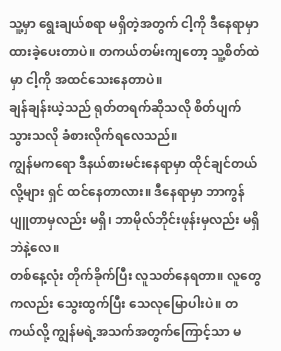သူ့မှာ ရွေးချယ်စရာ မရှိတဲ့အတွက် ငါ့ကို ဒီနေရာမှာ ထားခဲ့ပေးတာပဲ။ တကယ်တမ်းကျတော့ သူ့စိတ်ထဲမှာ ငါ့ကို အထင်သေးနေတာပဲ။
ချန်ချန်းယဲ့သည် ရုတ်တရက်ဆိုသလို စိတ်ပျက်သွားသလို ခံစားလိုက်ရလေသည်။
ကျွန်မကရော ဒီနယ်စားမင်းနေရာမှာ ထိုင်ချင်တယ်လို့များ ရှင် ထင်နေတာလား။ ဒီနေရာမှာ ဘာကွန်ပျူတာမှလည်း မရှိ၊ ဘာမိုလ်ဘိုင်းဖုန်းမှလည်း မရှိဘဲနဲ့လေ။
တစ်နေ့လုံး တိုက်ခိုက်ပြီး လူသတ်နေရတာ။ လူတွေကလည်း သွေးထွက်ပြီး သေလုမြောပါးပဲ။ တကယ်လို့ ကျွန်မရဲ့အသက်အတွက်ကြောင့်သာ မ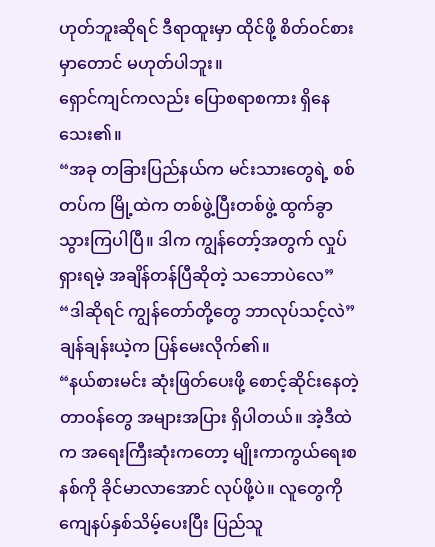ဟုတ်ဘူးဆိုရင် ဒီရာထူးမှာ ထိုင်ဖို့ စိတ်ဝင်စားမှာတောင် မဟုတ်ပါဘူး။
ရှောင်ကျင်ကလည်း ပြောစရာစကား ရှိနေသေး၏။
“အခု တခြားပြည်နယ်က မင်းသားတွေရဲ့ စစ်တပ်က မြို့ထဲက တစ်ဖွဲ့ပြီးတစ်ဖွဲ့ ထွက်ခွာသွားကြပါပြီ။ ဒါက ကျွန်တော့်အတွက် လှုပ်ရှားရမဲ့ အချိန်တန်ပြီဆိုတဲ့ သဘောပဲလေ”
“ဒါဆိုရင် ကျွန်တော်တို့တွေ ဘာလုပ်သင့်လဲ”
ချန်ချန်းယဲ့က ပြန်မေးလိုက်၏။
“နယ်စားမင်း ဆုံးဖြတ်ပေးဖို့ စောင့်ဆိုင်းနေတဲ့ တာဝန်တွေ အများအပြား ရှိပါတယ်။ အဲ့ဒီထဲက အရေးကြီးဆုံးကတော့ မျိုးကာကွယ်ရေးစနစ်ကို ခိုင်မာလာအောင် လုပ်ဖို့ပဲ။ လူတွေကို ကျေနပ်နှစ်သိမ့်ပေးပြီး ပြည်သူ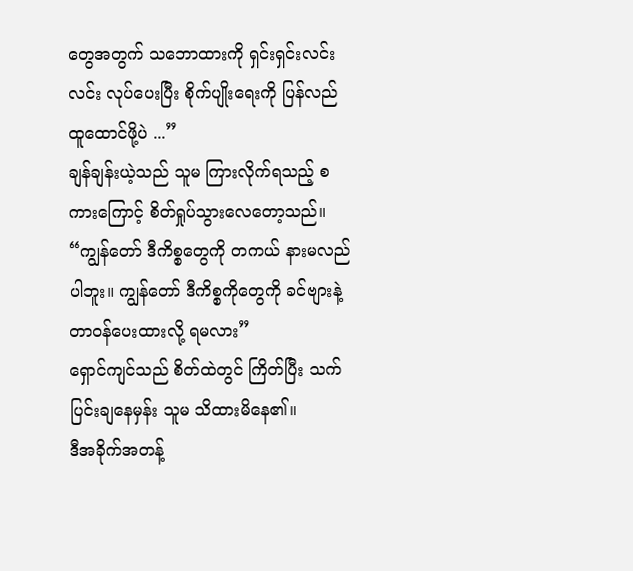တွေအတွက် သဘောထားကို ရှင်းရှင်းလင်းလင်း လုပ်ပေးပြီး စိုက်ပျိုးရေးကို ပြန်လည်ထူထောင်ဖို့ပဲ ...”
ချန်ချန်းယဲ့သည် သူမ ကြားလိုက်ရသည့် စကားကြောင့် စိတ်ရှုပ်သွားလေတော့သည်။
“ကျွန်တော် ဒီကိစ္စတွေကို တကယ် နားမလည်ပါဘူး။ ကျွန်တော် ဒီကိစ္စကိုတွေကို ခင်ဗျားနဲ့ တာဝန်ပေးထားလို့ ရမလား”
ရှောင်ကျင်သည် စိတ်ထဲတွင် ကြိတ်ပြီး သက်ပြင်းချနေမှန်း သူမ သိထားမိနေ၏။
ဒီအခိုက်အတန့်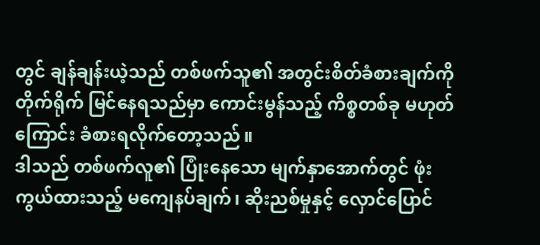တွင် ချန်ချန်းယဲ့သည် တစ်ဖက်သူ၏ အတွင်းစိတ်ခံစားချက်ကို တိုက်ရိုက် မြင်နေရသည်မှာ ကောင်းမွန်သည့် ကိစ္စတစ်ခု မဟုတ်ကြောင်း ခံစားရလိုက်တော့သည်။
ဒါသည် တစ်ဖက်လူ၏ ပြုံးနေသော မျက်နှာအောက်တွင် ဖုံးကွယ်ထားသည့် မကျေနပ်ချက်၊ ဆိုးညစ်မှုနှင့် လှောင်ပြောင်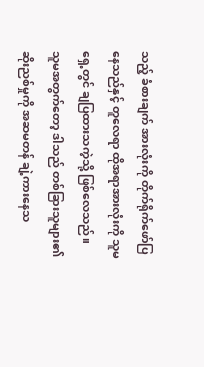သည့် ခံစားချက် အားလုံးကို တိုက်ရိုက်ဖော်ပြနေသည်နှင့် တူလေရာ ထိုအရာအားလုံးကို သူမရှေ့တွင် ချပြထားသကဲ့သို့ ဖြစ်လေသည်။
သူမအတွက်တော့ ဒါသည် တစ်ခြားသူများ၏ ဆိုးညစ်မှုကို အဆမတန် ချဲ့ကားနေသ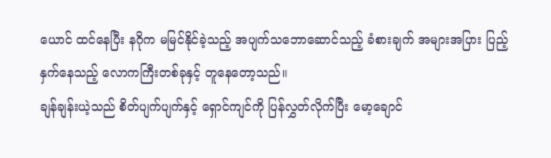ယောင် ထင်နေပြီး နဂိုက မမြင်နိုင်ခဲ့သည့် အပျက်သဘောဆောင်သည့် ခံစားချက် အများအပြား ပြည့်နှက်နေသည့် လောကကြီးတစ်ခုနှင့် တူနေတော့သည်။
ချန်ချန်းယဲ့သည် စိတ်ပျက်ပျက်နှင့် ရှောင်ကျင်ကို ပြန်လွှတ်လိုက်ပြီး မော့ချောင်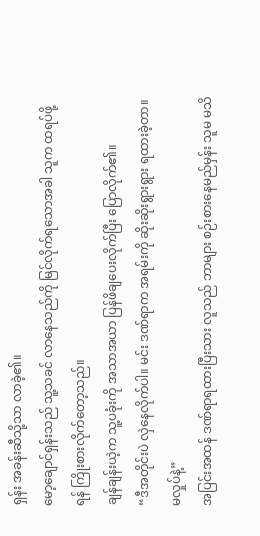ရှန်း အခန်းဆီသို့သာ လာခဲ့၏။
မော့ချောင်ရှန်းသည် သူ့သခင် လာနေသည်ကို မြင်လိုက်ရသောအခါ သူက ထရပ်ဖို့ရန် ကြိုးစားလိုက်တော့သည်။
ချန်ချန်းယဲ့က သူ့ပခုံးကို အသာအယာ ပြန်ဖိချပေးလိုက်ပြီး ပြောလိုက်၏။
“ဒီအတိုင်းပဲ လှဲနေလိုက်ပါ။ မင်း ဒဏ်ရာက အရမ်းကို ဆိုးဆိုးရွားရွား ရထားခဲ့တာ။ မလှုပ်နဲ့”
အပြင်းအထန် ဒဏ်ရာရထားပြီးသား လူသည် ဘာများ စဉ်းစားနေမည်မှန်း သူမ မသိ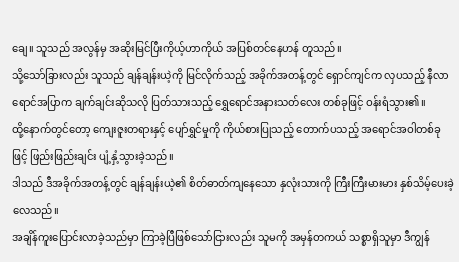ချေ။ သူသည် အလွန်မှ အဆိုးမြင်ပြီးကိုယ့်ဟာကိုယ် အပြစ်တင်နေဟန် တူသည်။
သို့သော်ခြားလည်း သူသည် ချန်ချန်းယဲ့ကို မြင်လိုက်သည့် အခိုက်အတန့်တွင် ရှောင်ကျင်က လှပသည့် နီလာရောင်အပြာက ချက်ချင်းဆိုသလို ပြတ်သားသည့် ရွှေရောင်အနားသတ်လေး တစ်ခုဖြင့် ဝန်းရံသွား၏။
ထို့နောက်တွင်တော့ ကျေးဇူးတရားနှင့် ပျော်ရွှင်မှုကို ကိုယ်စားပြုသည့် တောက်ပသည့် အရောင်အဝါတစ်ခုဖြင့် ဖြည်းဖြည်းချင်း ပျံ့နှံ့သွားခဲ့သည်။
ဒါသည် ဒီအခိုက်အတန့်တွင် ချန်ချန်းယဲ့၏ စိတ်ဓာတ်ကျနေသော နှလုံးသားကို ကြီးကြီးမားမား နှစ်သိမ့်ပေးခဲ့လေသည်။
အချိန်ကူးပြောင်းလာခဲ့သည်မှာ ကြာခဲ့ပြီဖြစ်သော်ငြားလည်း သူမကို အမှန်တကယ် သစ္စာရှိသူမှာ ဒီကျွန်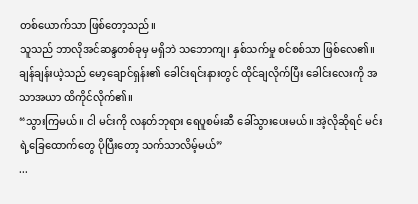တစ်ယောက်သာ ဖြစ်တော့သည်။
သူသည် ဘာလိုအင်ဆန္ဒတစ်ခုမှ မရှိဘဲ သဘောကျ၊ နှစ်သက်မှု စင်စစ်သာ ဖြစ်လေ၏။
ချန်ချန်းယဲ့သည် မော့ချောင်ရှန်း၏ ခေါင်းရင်းနားတွင် ထိုင်ချလိုက်ပြီး ခေါင်းလေးကို အသာအယာ ထိကိုင်လိုက်၏။
“သွားကြမယ်။ ငါ မင်းကို လနတ်ဘုရား ရေပူစမ်းဆီ ခေါ်သွားပေးမယ်။ အဲ့လိုဆိုရင် မင်းရဲ့ခြေထောက်တွေ ပိုပြီးတော့ သက်သာလိမ့်မယ်”
...